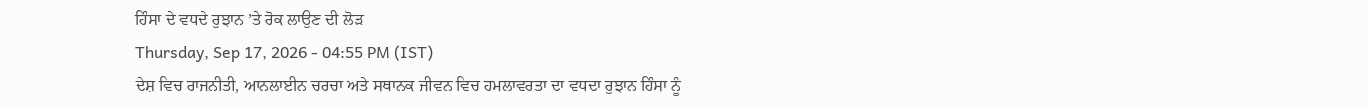ਹਿੰਸਾ ਦੇ ਵਧਦੇ ਰੁਝਾਨ ’ਤੇ ਰੋਕ ਲਾਉਣ ਦੀ ਲੋੜ
Thursday, Sep 17, 2026 - 04:55 PM (IST)
ਦੇਸ਼ ਵਿਚ ਰਾਜਨੀਤੀ, ਆਨਲਾਈਨ ਚਰਚਾ ਅਤੇ ਸਥਾਨਕ ਜੀਵਨ ਵਿਚ ਹਮਲਾਵਰਤਾ ਦਾ ਵਧਦਾ ਰੁਝਾਨ ਹਿੰਸਾ ਨੂੰ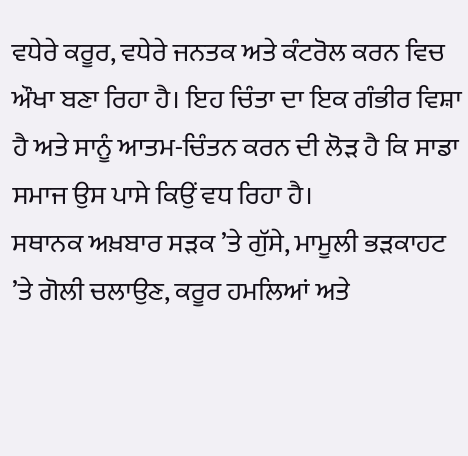ਵਧੇਰੇ ਕਰੂਰ, ਵਧੇਰੇ ਜਨਤਕ ਅਤੇ ਕੰਟਰੋਲ ਕਰਨ ਵਿਚ ਔਖਾ ਬਣਾ ਰਿਹਾ ਹੈ। ਇਹ ਚਿੰਤਾ ਦਾ ਇਕ ਗੰਭੀਰ ਵਿਸ਼ਾ ਹੈ ਅਤੇ ਸਾਨੂੰ ਆਤਮ-ਚਿੰਤਨ ਕਰਨ ਦੀ ਲੋੜ ਹੈ ਕਿ ਸਾਡਾ ਸਮਾਜ ਉਸ ਪਾਸੇ ਕਿਉਂ ਵਧ ਰਿਹਾ ਹੈ।
ਸਥਾਨਕ ਅਖ਼ਬਾਰ ਸੜਕ ’ਤੇ ਗੁੱਸੇ, ਮਾਮੂਲੀ ਭੜਕਾਹਟ ’ਤੇ ਗੋਲੀ ਚਲਾਉਣ, ਕਰੂਰ ਹਮਲਿਆਂ ਅਤੇ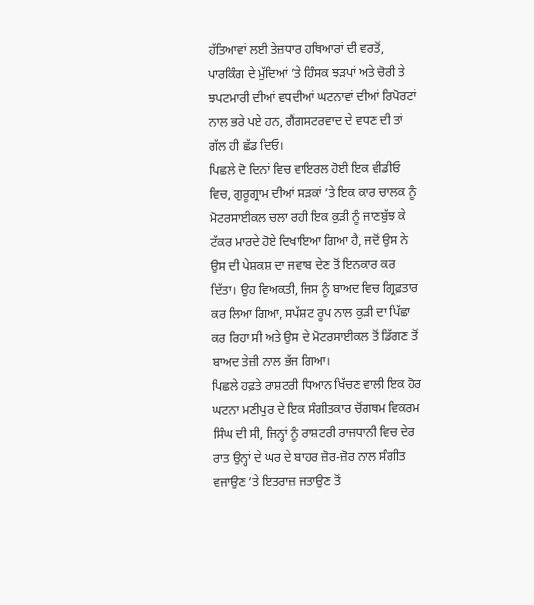ਹੱਤਿਆਵਾਂ ਲਈ ਤੇਜ਼ਧਾਰ ਹਥਿਆਰਾਂ ਦੀ ਵਰਤੋਂ, ਪਾਰਕਿੰਗ ਦੇ ਮੁੱਦਿਆਂ ’ਤੇ ਹਿੰਸਕ ਝੜਪਾਂ ਅਤੇ ਚੋਰੀ ਤੇ ਝਪਟਮਾਰੀ ਦੀਆਂ ਵਧਦੀਆਂ ਘਟਨਾਵਾਂ ਦੀਆਂ ਰਿਪੋਰਟਾਂ ਨਾਲ ਭਰੇ ਪਏ ਹਨ, ਗੈਂਗਸਟਰਵਾਦ ਦੇ ਵਧਣ ਦੀ ਤਾਂ ਗੱਲ ਹੀ ਛੱਡ ਦਿਓ।
ਪਿਛਲੇ ਦੋ ਦਿਨਾਂ ਵਿਚ ਵਾਇਰਲ ਹੋਈ ਇਕ ਵੀਡੀਓ ਵਿਚ, ਗੁਰੂਗ੍ਰਾਮ ਦੀਆਂ ਸੜਕਾਂ ’ਤੇ ਇਕ ਕਾਰ ਚਾਲਕ ਨੂੰ ਮੋਟਰਸਾਈਕਲ ਚਲਾ ਰਹੀ ਇਕ ਕੁੜੀ ਨੂੰ ਜਾਣਬੁੱਝ ਕੇ ਟੱਕਰ ਮਾਰਦੇ ਹੋਏ ਦਿਖਾਇਆ ਗਿਆ ਹੈ, ਜਦੋਂ ਉਸ ਨੇ ਉਸ ਦੀ ਪੇਸ਼ਕਸ਼ ਦਾ ਜਵਾਬ ਦੇਣ ਤੋਂ ਇਨਕਾਰ ਕਰ ਦਿੱਤਾ। ਉਹ ਵਿਅਕਤੀ, ਜਿਸ ਨੂੰ ਬਾਅਦ ਵਿਚ ਗ੍ਰਿਫ਼ਤਾਰ ਕਰ ਲਿਆ ਗਿਆ, ਸਪੱਸ਼ਟ ਰੂਪ ਨਾਲ ਕੁੜੀ ਦਾ ਪਿੱਛਾ ਕਰ ਰਿਹਾ ਸੀ ਅਤੇ ਉਸ ਦੇ ਮੋਟਰਸਾਈਕਲ ਤੋਂ ਡਿੱਗਣ ਤੋਂ ਬਾਅਦ ਤੇਜ਼ੀ ਨਾਲ ਭੱਜ ਗਿਆ।
ਪਿਛਲੇ ਹਫ਼ਤੇ ਰਾਸ਼ਟਰੀ ਧਿਆਨ ਖਿੱਚਣ ਵਾਲੀ ਇਕ ਹੋਰ ਘਟਨਾ ਮਣੀਪੁਰ ਦੇ ਇਕ ਸੰਗੀਤਕਾਰ ਚੋਂਗਥਮ ਵਿਕਰਮ ਸਿੰਘ ਦੀ ਸੀ, ਜਿਨ੍ਹਾਂ ਨੂੰ ਰਾਸ਼ਟਰੀ ਰਾਜਧਾਨੀ ਵਿਚ ਦੇਰ ਰਾਤ ਉਨ੍ਹਾਂ ਦੇ ਘਰ ਦੇ ਬਾਹਰ ਜ਼ੋਰ-ਜ਼ੋਰ ਨਾਲ ਸੰਗੀਤ ਵਜਾਉਣ ’ਤੇ ਇਤਰਾਜ਼ ਜਤਾਉਣ ਤੋਂ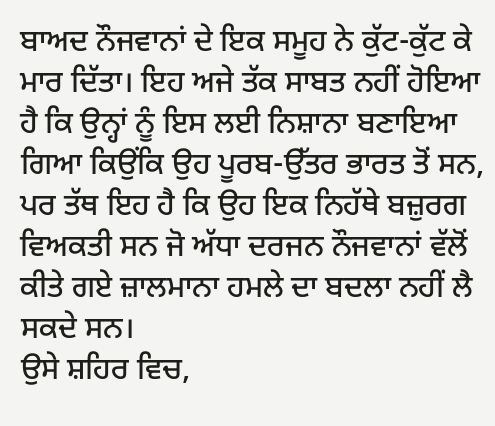ਬਾਅਦ ਨੌਜਵਾਨਾਂ ਦੇ ਇਕ ਸਮੂਹ ਨੇ ਕੁੱਟ-ਕੁੱਟ ਕੇ ਮਾਰ ਦਿੱਤਾ। ਇਹ ਅਜੇ ਤੱਕ ਸਾਬਤ ਨਹੀਂ ਹੋਇਆ ਹੈ ਕਿ ਉਨ੍ਹਾਂ ਨੂੰ ਇਸ ਲਈ ਨਿਸ਼ਾਨਾ ਬਣਾਇਆ ਗਿਆ ਕਿਉਂਕਿ ਉਹ ਪੂਰਬ-ਉੱਤਰ ਭਾਰਤ ਤੋਂ ਸਨ, ਪਰ ਤੱਥ ਇਹ ਹੈ ਕਿ ਉਹ ਇਕ ਨਿਹੱਥੇ ਬਜ਼ੁਰਗ ਵਿਅਕਤੀ ਸਨ ਜੋ ਅੱਧਾ ਦਰਜਨ ਨੌਜਵਾਨਾਂ ਵੱਲੋਂ ਕੀਤੇ ਗਏ ਜ਼ਾਲਮਾਨਾ ਹਮਲੇ ਦਾ ਬਦਲਾ ਨਹੀਂ ਲੈ ਸਕਦੇ ਸਨ।
ਉਸੇ ਸ਼ਹਿਰ ਵਿਚ,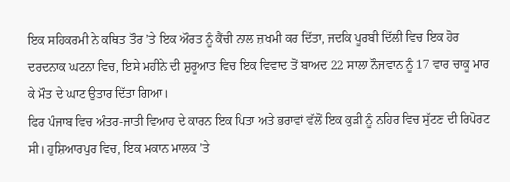ਇਕ ਸਹਿਕਰਮੀ ਨੇ ਕਥਿਤ ਤੌਰ ’ਤੇ ਇਕ ਔਰਤ ਨੂੰ ਕੈਂਚੀ ਨਾਲ ਜ਼ਖਮੀ ਕਰ ਦਿੱਤਾ, ਜਦਕਿ ਪੂਰਬੀ ਦਿੱਲੀ ਵਿਚ ਇਕ ਹੋਰ ਦਰਦਨਾਕ ਘਟਨਾ ਵਿਚ, ਇਸੇ ਮਹੀਨੇ ਦੀ ਸ਼ੁਰੂਆਤ ਵਿਚ ਇਕ ਵਿਵਾਦ ਤੋਂ ਬਾਅਦ 22 ਸਾਲਾ ਨੌਜਵਾਨ ਨੂੰ 17 ਵਾਰ ਚਾਕੂ ਮਾਰ ਕੇ ਮੌਤ ਦੇ ਘਾਟ ਉਤਾਰ ਦਿੱਤਾ ਗਿਆ।
ਫਿਰ ਪੰਜਾਬ ਵਿਚ ਅੰਤਰ-ਜਾਤੀ ਵਿਆਹ ਦੇ ਕਾਰਨ ਇਕ ਪਿਤਾ ਅਤੇ ਭਰਾਵਾਂ ਵੱਲੋਂ ਇਕ ਕੁੜੀ ਨੂੰ ਨਹਿਰ ਵਿਚ ਸੁੱਟਣ ਦੀ ਰਿਪੋਰਟ ਸੀ। ਹੁਸ਼ਿਆਰਪੁਰ ਵਿਚ, ਇਕ ਮਕਾਨ ਮਾਲਕ ’ਤੇ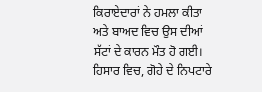ਕਿਰਾਏਦਾਰਾਂ ਨੇ ਹਮਲਾ ਕੀਤਾ ਅਤੇ ਬਾਅਦ ਵਿਚ ਉਸ ਦੀਆਂ ਸੱਟਾਂ ਦੇ ਕਾਰਨ ਮੌਤ ਹੋ ਗਈ। ਹਿਸਾਰ ਵਿਚ, ਗੋਹੇ ਦੇ ਨਿਪਟਾਰੇ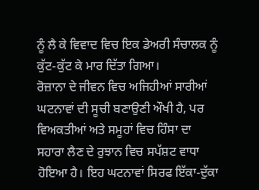ਨੂੰ ਲੈ ਕੇ ਵਿਵਾਦ ਵਿਚ ਇਕ ਡੇਅਰੀ ਸੰਚਾਲਕ ਨੂੰ ਕੁੱਟ-ਕੁੱਟ ਕੇ ਮਾਰ ਦਿੱਤਾ ਗਿਆ।
ਰੋਜ਼ਾਨਾ ਦੇ ਜੀਵਨ ਵਿਚ ਅਜਿਹੀਆਂ ਸਾਰੀਆਂ ਘਟਨਾਵਾਂ ਦੀ ਸੂਚੀ ਬਣਾਉਣੀ ਔਖੀ ਹੈ, ਪਰ ਵਿਅਕਤੀਆਂ ਅਤੇ ਸਮੂਹਾਂ ਵਿਚ ਹਿੰਸਾ ਦਾ ਸਹਾਰਾ ਲੈਣ ਦੇ ਰੁਝਾਨ ਵਿਚ ਸਪੱਸ਼ਟ ਵਾਧਾ ਹੋਇਆ ਹੈ। ਇਹ ਘਟਨਾਵਾਂ ਸਿਰਫ ਇੱਕਾ-ਦੁੱਕਾ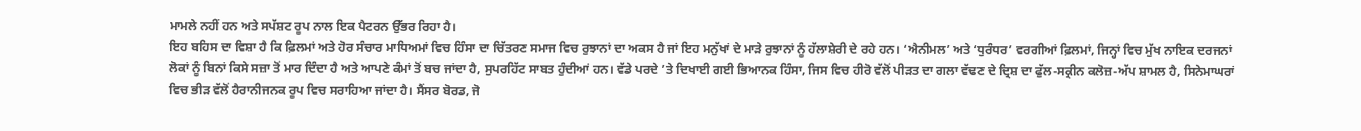ਮਾਮਲੇ ਨਹੀਂ ਹਨ ਅਤੇ ਸਪੱਸ਼ਟ ਰੂਪ ਨਾਲ ਇਕ ਪੈਟਰਨ ਉੱਭਰ ਰਿਹਾ ਹੈ।
ਇਹ ਬਹਿਸ ਦਾ ਵਿਸ਼ਾ ਹੈ ਕਿ ਫ਼ਿਲਮਾਂ ਅਤੇ ਹੋਰ ਸੰਚਾਰ ਮਾਧਿਅਮਾਂ ਵਿਚ ਹਿੰਸਾ ਦਾ ਚਿੱਤਰਣ ਸਮਾਜ ਵਿਚ ਰੁਝਾਨਾਂ ਦਾ ਅਕਸ ਹੈ ਜਾਂ ਇਹ ਮਨੁੱਖਾਂ ਦੇ ਮਾੜੇ ਰੁਝਾਨਾਂ ਨੂੰ ਹੱਲਾਸ਼ੇਰੀ ਦੇ ਰਹੇ ਹਨ। ‘ਐਨੀਮਲ’ ਅਤੇ ‘ਧੁਰੰਧਰ’ ਵਰਗੀਆਂ ਫ਼ਿਲਮਾਂ, ਜਿਨ੍ਹਾਂ ਵਿਚ ਮੁੱਖ ਨਾਇਕ ਦਰਜਨਾਂ ਲੋਕਾਂ ਨੂੰ ਬਿਨਾਂ ਕਿਸੇ ਸਜ਼ਾ ਤੋਂ ਮਾਰ ਦਿੰਦਾ ਹੈ ਅਤੇ ਆਪਣੇ ਕੰਮਾਂ ਤੋਂ ਬਚ ਜਾਂਦਾ ਹੈ, ਸੁਪਰਹਿੱਟ ਸਾਬਤ ਹੁੰਦੀਆਂ ਹਨ। ਵੱਡੇ ਪਰਦੇ ’ਤੇ ਦਿਖਾਈ ਗਈ ਭਿਆਨਕ ਹਿੰਸਾ, ਜਿਸ ਵਿਚ ਹੀਰੋ ਵੱਲੋਂ ਪੀੜਤ ਦਾ ਗਲਾ ਵੱਢਣ ਦੇ ਦ੍ਰਿਸ਼ ਦਾ ਫੁੱਲ-ਸਕ੍ਰੀਨ ਕਲੋਜ਼-ਅੱਪ ਸ਼ਾਮਲ ਹੈ, ਸਿਨੇਮਾਘਰਾਂ ਵਿਚ ਭੀੜ ਵੱਲੋਂ ਹੈਰਾਨੀਜਨਕ ਰੂਪ ਵਿਚ ਸਰਾਹਿਆ ਜਾਂਦਾ ਹੈ। ਸੈਂਸਰ ਬੋਰਡ, ਜੋ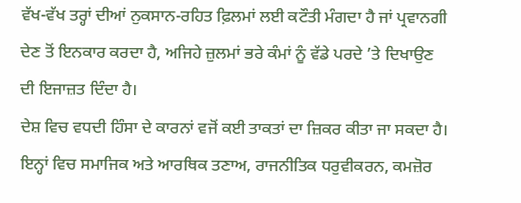ਵੱਖ-ਵੱਖ ਤਰ੍ਹਾਂ ਦੀਆਂ ਨੁਕਸਾਨ-ਰਹਿਤ ਫ਼ਿਲਮਾਂ ਲਈ ਕਟੌਤੀ ਮੰਗਦਾ ਹੈ ਜਾਂ ਪ੍ਰਵਾਨਗੀ ਦੇਣ ਤੋਂ ਇਨਕਾਰ ਕਰਦਾ ਹੈ, ਅਜਿਹੇ ਜ਼ੁਲਮਾਂ ਭਰੇ ਕੰਮਾਂ ਨੂੰ ਵੱਡੇ ਪਰਦੇ ’ਤੇ ਦਿਖਾਉਣ ਦੀ ਇਜਾਜ਼ਤ ਦਿੰਦਾ ਹੈ।
ਦੇਸ਼ ਵਿਚ ਵਧਦੀ ਹਿੰਸਾ ਦੇ ਕਾਰਨਾਂ ਵਜੋਂ ਕਈ ਤਾਕਤਾਂ ਦਾ ਜ਼ਿਕਰ ਕੀਤਾ ਜਾ ਸਕਦਾ ਹੈ। ਇਨ੍ਹਾਂ ਵਿਚ ਸਮਾਜਿਕ ਅਤੇ ਆਰਥਿਕ ਤਣਾਅ, ਰਾਜਨੀਤਿਕ ਧਰੁਵੀਕਰਨ, ਕਮਜ਼ੋਰ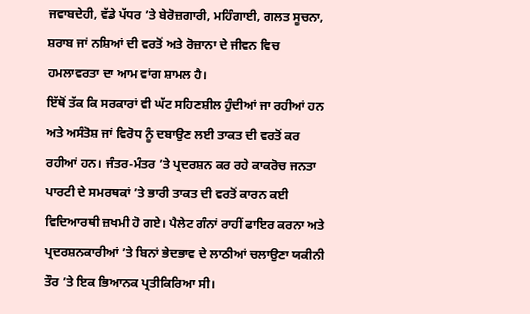ਜਵਾਬਦੇਹੀ, ਵੱਡੇ ਪੱਧਰ ’ਤੇ ਬੇਰੋਜ਼ਗਾਰੀ, ਮਹਿੰਗਾਈ, ਗਲਤ ਸੂਚਨਾ, ਸ਼ਰਾਬ ਜਾਂ ਨਸ਼ਿਆਂ ਦੀ ਵਰਤੋਂ ਅਤੇ ਰੋਜ਼ਾਨਾ ਦੇ ਜੀਵਨ ਵਿਚ ਹਮਲਾਵਰਤਾ ਦਾ ਆਮ ਵਾਂਗ ਸ਼ਾਮਲ ਹੈ।
ਇੱਥੋਂ ਤੱਕ ਕਿ ਸਰਕਾਰਾਂ ਵੀ ਘੱਟ ਸਹਿਣਸ਼ੀਲ ਹੁੰਦੀਆਂ ਜਾ ਰਹੀਆਂ ਹਨ ਅਤੇ ਅਸੰਤੋਸ਼ ਜਾਂ ਵਿਰੋਧ ਨੂੰ ਦਬਾਉਣ ਲਈ ਤਾਕਤ ਦੀ ਵਰਤੋਂ ਕਰ ਰਹੀਆਂ ਹਨ। ਜੰਤਰ-ਮੰਤਰ ’ਤੇ ਪ੍ਰਦਰਸ਼ਨ ਕਰ ਰਹੇ ਕਾਕਰੋਚ ਜਨਤਾ ਪਾਰਟੀ ਦੇ ਸਮਰਥਕਾਂ ’ਤੇ ਭਾਰੀ ਤਾਕਤ ਦੀ ਵਰਤੋਂ ਕਾਰਨ ਕਈ ਵਿਦਿਆਰਥੀ ਜ਼ਖਮੀ ਹੋ ਗਏ। ਪੈਲੇਟ ਗੰਨਾਂ ਰਾਹੀਂ ਫਾਇਰ ਕਰਨਾ ਅਤੇ ਪ੍ਰਦਰਸ਼ਨਕਾਰੀਆਂ ’ਤੇ ਬਿਨਾਂ ਭੇਦਭਾਵ ਦੇ ਲਾਠੀਆਂ ਚਲਾਉਣਾ ਯਕੀਨੀ ਤੌਰ ’ਤੇ ਇਕ ਭਿਆਨਕ ਪ੍ਰਤੀਕਿਰਿਆ ਸੀ।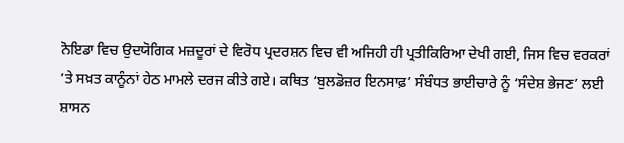ਨੋਇਡਾ ਵਿਚ ਉਦਯੋਗਿਕ ਮਜ਼ਦੂਰਾਂ ਦੇ ਵਿਰੋਧ ਪ੍ਰਦਰਸ਼ਨ ਵਿਚ ਵੀ ਅਜਿਹੀ ਹੀ ਪ੍ਰਤੀਕਿਰਿਆ ਦੇਖੀ ਗਈ, ਜਿਸ ਵਿਚ ਵਰਕਰਾਂ ’ਤੇ ਸਖ਼ਤ ਕਾਨੂੰਨਾਂ ਹੇਠ ਮਾਮਲੇ ਦਰਜ ਕੀਤੇ ਗਏ। ਕਥਿਤ ‘ਬੁਲਡੋਜ਼ਰ ਇਨਸਾਫ਼’ ਸੰਬੰਧਤ ਭਾਈਚਾਰੇ ਨੂੰ ‘ਸੰਦੇਸ਼ ਭੇਜਣ’ ਲਈ ਸ਼ਾਸਨ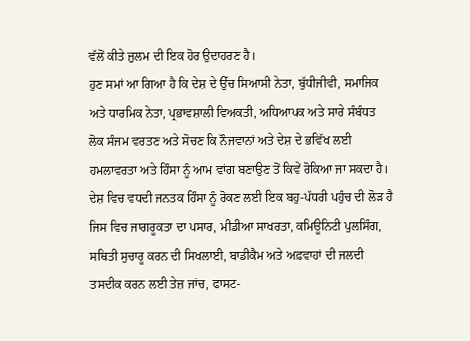ਵੱਲੋਂ ਕੀਤੇ ਜ਼ੁਲਮ ਦੀ ਇਕ ਹੋਰ ਉਦਾਹਰਣ ਹੈ।
ਹੁਣ ਸਮਾਂ ਆ ਗਿਆ ਹੈ ਕਿ ਦੇਸ਼ ਦੇ ਉੱਚ ਸਿਆਸੀ ਨੇਤਾ, ਬੁੱਧੀਜੀਵੀ, ਸਮਾਜਿਕ ਅਤੇ ਧਾਰਮਿਕ ਨੇਤਾ, ਪ੍ਰਭਾਵਸ਼ਾਲੀ ਵਿਅਕਤੀ, ਅਧਿਆਪਕ ਅਤੇ ਸਾਰੇ ਸੰਬੰਧਤ ਲੋਕ ਸੰਜਮ ਵਰਤਣ ਅਤੇ ਸੋਚਣ ਕਿ ਨੌਜਵਾਨਾਂ ਅਤੇ ਦੇਸ਼ ਦੇ ਭਵਿੱਖ ਲਈ ਹਮਲਾਵਰਤਾ ਅਤੇ ਹਿੰਸਾ ਨੂੰ ਆਮ ਵਾਂਗ ਬਣਾਉਣ ਤੋਂ ਕਿਵੇਂ ਰੋਕਿਆ ਜਾ ਸਕਦਾ ਹੈ।
ਦੇਸ਼ ਵਿਚ ਵਧਦੀ ਜਨਤਕ ਹਿੰਸਾ ਨੂੰ ਰੋਕਣ ਲਈ ਇਕ ਬਹੁ-ਪੱਧਰੀ ਪਹੁੰਚ ਦੀ ਲੋੜ ਹੈ ਜਿਸ ਵਿਚ ਜਾਗਰੂਕਤਾ ਦਾ ਪਸਾਰ, ਮੀਡੀਆ ਸਾਖਰਤਾ, ਕਮਿਊਨਿਟੀ ਪੁਲਸਿੰਗ, ਸਥਿਤੀ ਸੁਚਾਰੂ ਕਰਨ ਦੀ ਸਿਖਲਾਈ, ਬਾਡੀਕੈਮ ਅਤੇ ਅਫ਼ਵਾਹਾਂ ਦੀ ਜਲਦੀ ਤਸਦੀਕ ਕਰਨ ਲਈ ਤੇਜ਼ ਜਾਂਚ, ਫਾਸਟ-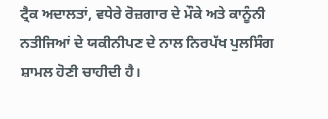ਟ੍ਰੈਕ ਅਦਾਲਤਾਂ, ਵਧੇਰੇ ਰੋਜ਼ਗਾਰ ਦੇ ਮੌਕੇ ਅਤੇ ਕਾਨੂੰਨੀ ਨਤੀਜਿਆਂ ਦੇ ਯਕੀਨੀਪਣ ਦੇ ਨਾਲ ਨਿਰਪੱਖ ਪੁਲਸਿੰਗ ਸ਼ਾਮਲ ਹੋਣੀ ਚਾਹੀਦੀ ਹੈ।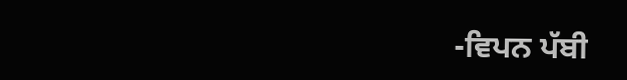-ਵਿਪਨ ਪੱਬੀ